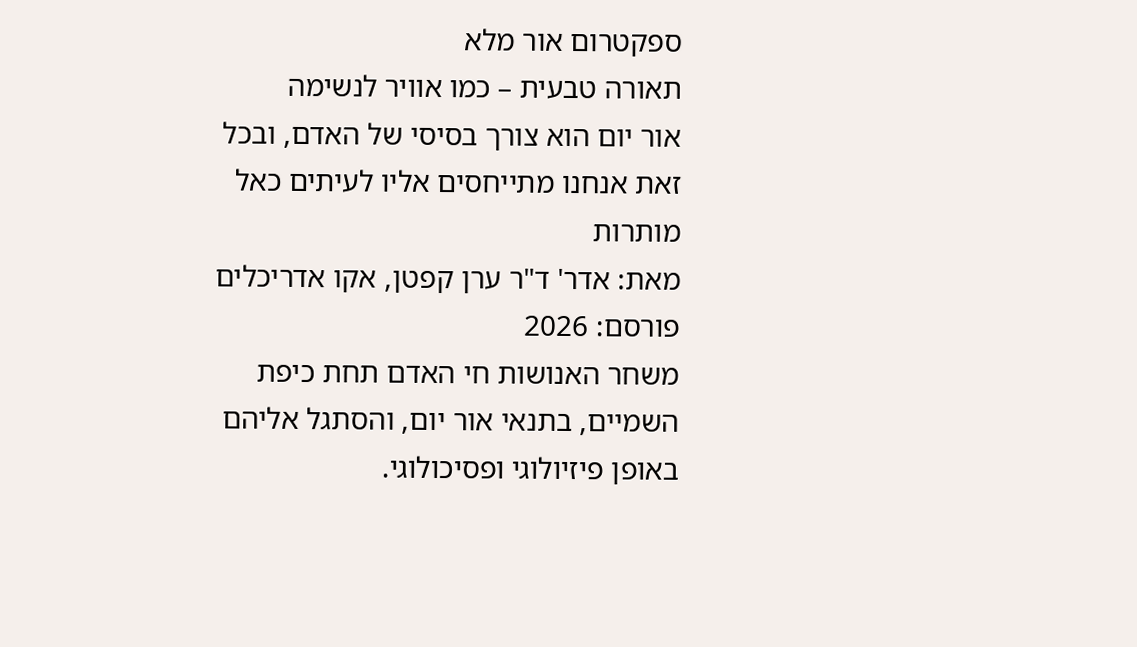ספקטרום אור מלא
תאורה טבעית – כמו אוויר לנשימה
אור יום הוא צורך בסיסי של האדם, ובכל זאת אנחנו מתייחסים אליו לעיתים כאל מותרות
מאת: אדר' ד"ר ערן קפטן, אקו אדריכלים
פורסם: 2026
משחר האנושות חי האדם תחת כיפת השמיים, בתנאי אור יום, והסתגל אליהם באופן פיזיולוגי ופסיכולוגי.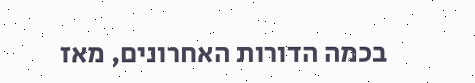בכמה הדורות האחרונים, מאז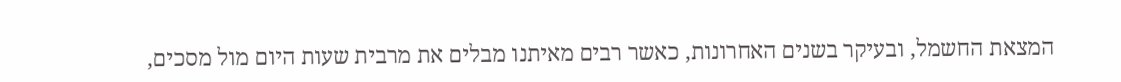המצאת החשמל, ובעיקר בשנים האחרונות, כאשר רבים מאיתנו מבלים את מרבית שעות היום מול מסכים,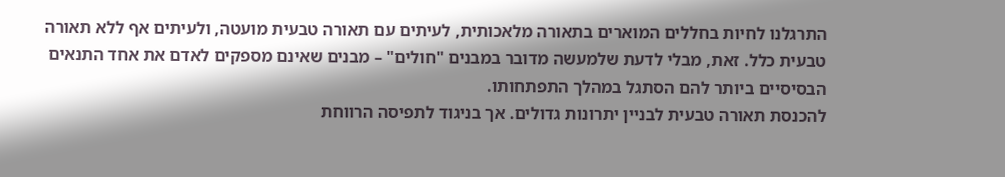התרגלנו לחיות בחללים המוארים בתאורה מלאכותית, לעיתים עם תאורה טבעית מועטה, ולעיתים אף ללא תאורה טבעית כלל. זאת, מבלי לדעת שלמעשה מדובר במבנים "חולים" – מבנים שאינם מספקים לאדם את אחד התנאים הבסיסיים ביותר להם הסתגל במהלך התפתחותו.
להכנסת תאורה טבעית לבניין יתרונות גדולים. אך בניגוד לתפיסה הרווחת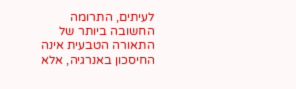לעיתים, התרומה החשובה ביותר של התאורה הטבעית אינה החיסכון באנרגיה, אלא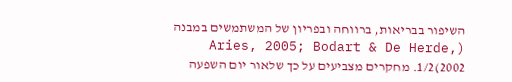השיפור בבריאות, ברווחה ובפריון של המשתמשים במבנה (Aries, 2005; Bodart & De Herde, 2002)1/2. מחקרים מצביעים על כך שלאור יום השפעה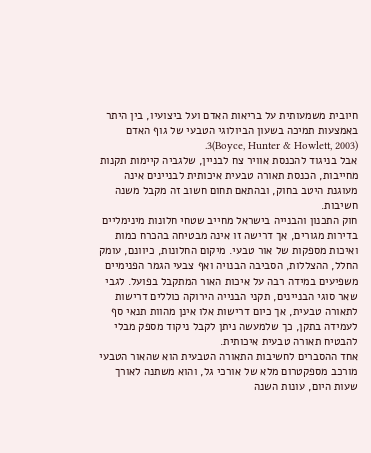חיובית משמעותית על בריאות האדם ועל ביצועיו, בין היתר באמצעות תמיכה בשעון הביולוגי הטבעי של גוף האדם (Boyce, Hunter & Howlett, 2003)3.
אבל בניגוד להכנסת אוויר צח לבניין, שלגביה קיימות תקנות מחייבות, הכנסת תאורה טבעית איכותית לבניינים אינה מעוגנת היטב בחוק, ובהתאם תחום חשוב זה מקבל משנה חשיבות.
חוק התכנון והבנייה בישראל מחייב שטחי חלונות מינימליים בדירות מגורים, אך דרישה זו אינה מבטיחה בהכרח כמות ואיכות מספקות של אור טבעי. מיקום החלונות, כיוונם, עומק החלל, ההצללות, הסביבה הבנויה ואף צבעי הגמר הפנימיים משפיעים במידה רבה על איכות האור המתקבל בפועל. לגבי שאר סוגי הבניינים, תקני הבנייה הירוקה כוללים דרישות לתאורה טבעית, אך כיום דרישות אלו אינן מהוות תנאי סף לעמידה בתקן, כך שלמעשה ניתן לקבל ניקוד מספק מבלי להבטיח תאורה טבעית איכותית.
אחד ההסברים לחשיבות התאורה הטבעית הוא שהאור הטבעי מורכב מספקטרום מלא של אורכי גל, והוא משתנה לאורך שעות היום, עונות השנה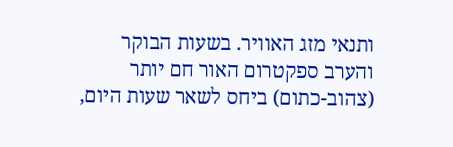ותנאי מזג האוויר. בשעות הבוקר והערב ספקטרום האור חם יותר (צהוב-כתום) ביחס לשאר שעות היום,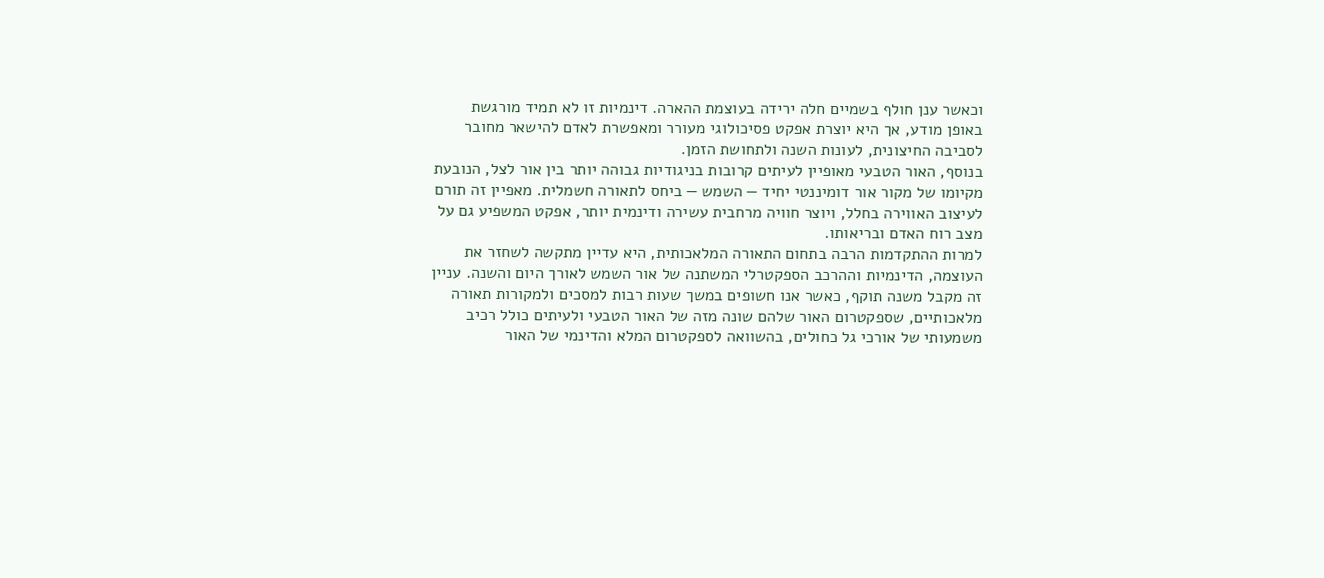וכאשר ענן חולף בשמיים חלה ירידה בעוצמת ההארה. דינמיות זו לא תמיד מורגשת באופן מודע, אך היא יוצרת אפקט פסיכולוגי מעורר ומאפשרת לאדם להישאר מחובר לסביבה החיצונית, לעונות השנה ולתחושת הזמן.
בנוסף, האור הטבעי מאופיין לעיתים קרובות בניגודיות גבוהה יותר בין אור לצל, הנובעת מקיומו של מקור אור דומיננטי יחיד — השמש — ביחס לתאורה חשמלית. מאפיין זה תורם לעיצוב האווירה בחלל, ויוצר חוויה מרחבית עשירה ודינמית יותר, אפקט המשפיע גם על מצב רוח האדם ובריאותו.
למרות ההתקדמות הרבה בתחום התאורה המלאכותית, היא עדיין מתקשה לשחזר את העוצמה, הדינמיות וההרכב הספקטרלי המשתנה של אור השמש לאורך היום והשנה. עניין זה מקבל משנה תוקף, כאשר אנו חשופים במשך שעות רבות למסכים ולמקורות תאורה מלאכותיים, שספקטרום האור שלהם שונה מזה של האור הטבעי ולעיתים כולל רכיב משמעותי של אורכי גל כחולים, בהשוואה לספקטרום המלא והדינמי של האור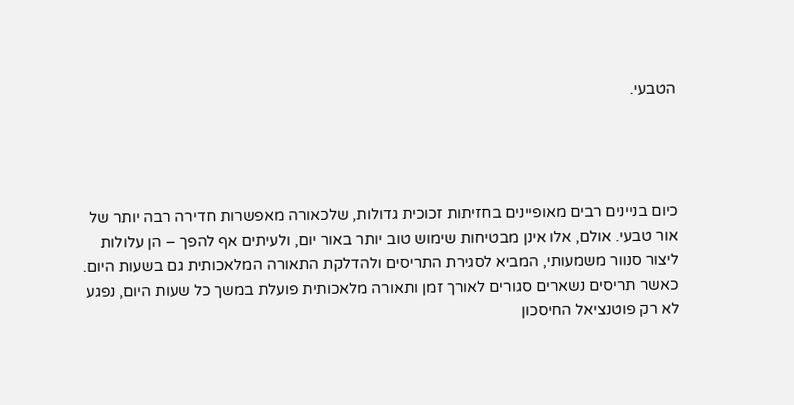הטבעי.




כיום בניינים רבים מאופיינים בחזיתות זכוכית גדולות, שלכאורה מאפשרות חדירה רבה יותר של אור טבעי. אולם, אלו אינן מבטיחות שימוש טוב יותר באור יום, ולעיתים אף להפך – הן עלולות ליצור סנוור משמעותי, המביא לסגירת התריסים ולהדלקת התאורה המלאכותית גם בשעות היום. כאשר תריסים נשארים סגורים לאורך זמן ותאורה מלאכותית פועלת במשך כל שעות היום, נפגע לא רק פוטנציאל החיסכון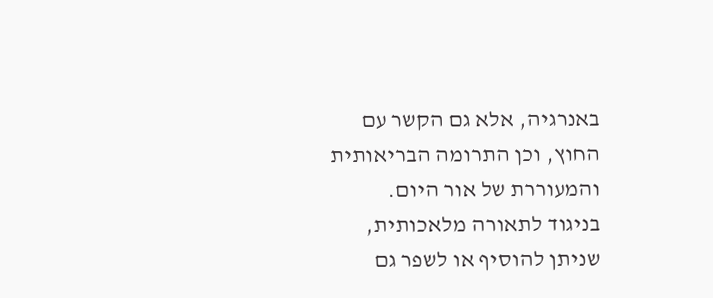באנרגיה, אלא גם הקשר עם החוץ, וכן התרומה הבריאותית והמעוררת של אור היום.
בניגוד לתאורה מלאכותית, שניתן להוסיף או לשפר גם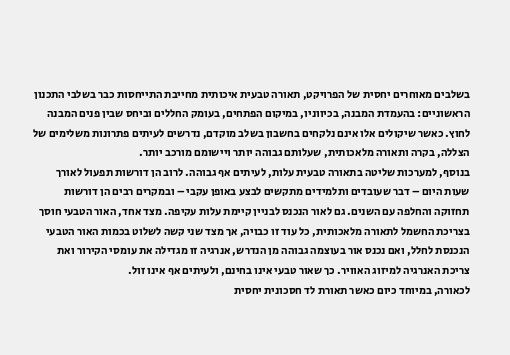בשלבים מאוחרים יחסית של הפרויקט, תאורה טבעית איכותית מחייבת התייחסות כבר בשלבי התכנון הראשוניים: בהעמדת המבנה, בכיווניו, במיקום הפתחים, בעומק החללים וביחס שבין פנים המבנה לחוץ. כאשר שיקולים אלו אינם נלקחים בחשבון בשלב מוקדם, נדרשים לעיתים פתרונות משלימים של הצללה, בקרה ותאורה מלאכותית, שעלותם גבוהה יותר ויישומם מורכב יותר.
בנוסף, למערכות שליטה בתאורה טבעית עלות, לעיתים אף גבוהה. לרוב הן דורשות תפעול לאורך שעות היום – דבר שעובדים ותלמידים מתקשים לבצע באופן עקבי – ובמקרים רבים הן דורשות תחזוקה והחלפה עם השנים. גם לאור הנכנס לבניין קיימת עלות עקיפה. מצד אחד, האור הטבעי חוסך בצריכת החשמל לתאורה מלאכותית, כל עוד זו כבויה, אך מצד שני קשה לשלוט בכמות האור הטבעי הנכנסת לחלל, ואם נכנס אור בעוצמה גבוהה מן הנדרש, אנרגיה זו מגדילה את עומסי הקירור ואת צריכת האנרגיה למיזוג האוויר. כך שאור טבעי אינו בחינם, ולעיתים אף אינו זול.
לכאורה, במיוחד כיום כאשר תאורת לד חסכונית יחסית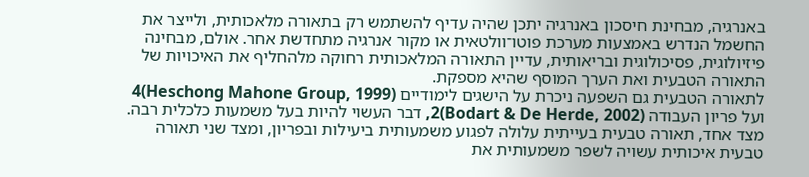באנרגיה, מבחינת חיסכון באנרגיה יתכן שהיה עדיף להשתמש רק בתאורה מלאכותית, ולייצר את החשמל הנדרש באמצעות מערכת פוטו־וולטאית או מקור אנרגיה מתחדשת אחר. אולם, מבחינה פיזיולוגית, פסיכולוגית ובריאותית, עדיין התאורה המלאכותית רחוקה מלהחליף את האיכויות של התאורה הטבעית ואת הערך המוסף שהיא מספקת.
לתאורה הטבעית גם השפעה ניכרת על הישגים לימודיים (Heschong Mahone Group, 1999)4 ועל פריון העבודה (Bodart & De Herde, 2002)2, דבר העשוי להיות בעל משמעות כלכלית רבה. מצד אחד, תאורה טבעית בעייתית עלולה לפגוע משמעותית ביעילות ובפריון, ומצד שני תאורה טבעית איכותית עשויה לשפר משמעותית את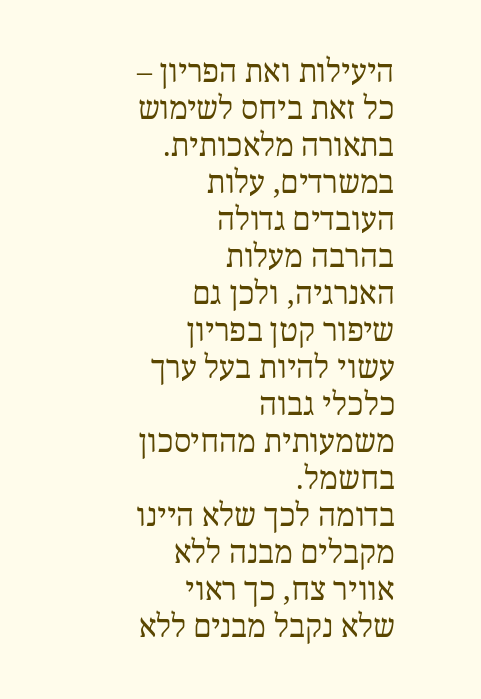היעילות ואת הפריון – כל זאת ביחס לשימוש בתאורה מלאכותית. במשרדים, עלות העובדים גדולה בהרבה מעלות האנרגיה, ולכן גם שיפור קטן בפריון עשוי להיות בעל ערך כלכלי גבוה משמעותית מהחיסכון בחשמל.
בדומה לכך שלא היינו מקבלים מבנה ללא אוויר צח, כך ראוי שלא נקבל מבנים ללא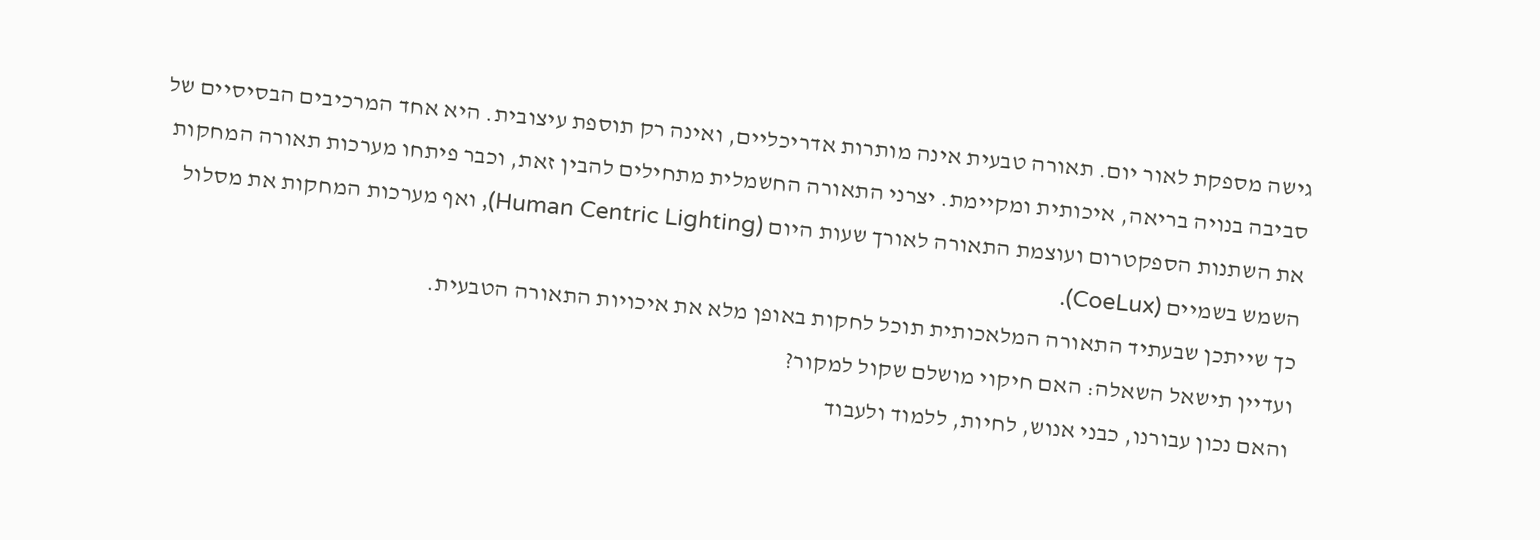גישה מספקת לאור יום. תאורה טבעית אינה מותרות אדריכליים, ואינה רק תוספת עיצובית. היא אחד המרכיבים הבסיסיים של סביבה בנויה בריאה, איכותית ומקיימת. יצרני התאורה החשמלית מתחילים להבין זאת, וכבר פיתחו מערכות תאורה המחקות את השתנות הספקטרום ועוצמת התאורה לאורך שעות היום (Human Centric Lighting), ואף מערכות המחקות את מסלול השמש בשמיים (CoeLux).
כך שייתכן שבעתיד התאורה המלאכותית תוכל לחקות באופן מלא את איכויות התאורה הטבעית.
ועדיין תישאל השאלה: האם חיקוי מושלם שקול למקור?
והאם נכון עבורנו, כבני אנוש, לחיות, ללמוד ולעבוד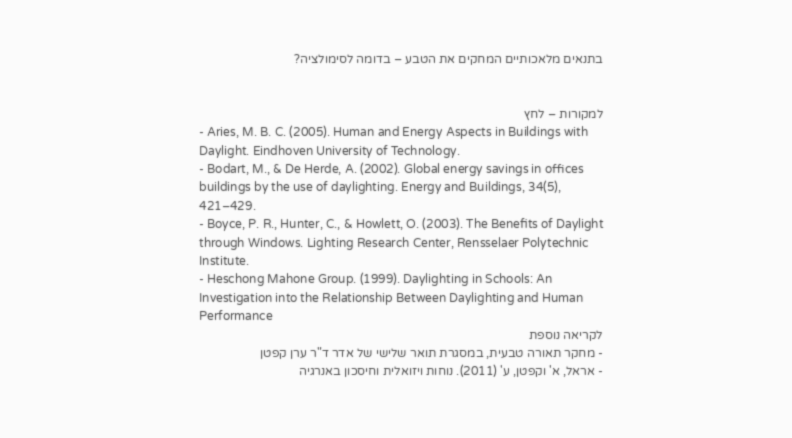בתנאים מלאכותיים המחקים את הטבע – בדומה לסימולציה?


למקורות – לחץ
- Aries, M. B. C. (2005). Human and Energy Aspects in Buildings with Daylight. Eindhoven University of Technology.
- Bodart, M., & De Herde, A. (2002). Global energy savings in offices buildings by the use of daylighting. Energy and Buildings, 34(5), 421–429.
- Boyce, P. R., Hunter, C., & Howlett, O. (2003). The Benefits of Daylight through Windows. Lighting Research Center, Rensselaer Polytechnic Institute.
- Heschong Mahone Group. (1999). Daylighting in Schools: An Investigation into the Relationship Between Daylighting and Human Performance
לקריאה נוספת
- מחקר תאורה טבעית, במסגרת תואר שלישי של אדר ד"ר ערן קפטן
- אראל, א' וקפטן, ע' (2011). נוחות ויזואלית וחיסכון באנרגיה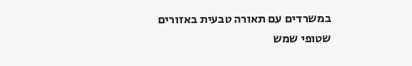במשרדים עם תאורה טבעית באזורים שטופי שמש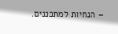– הנחיות למתכננים.